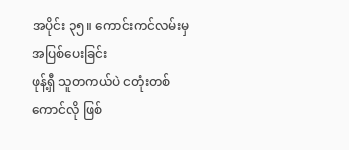အပိုင်း ၃၅။ ကောင်းကင်လမ်းမှ အပြစ်ပေးခြင်း
ဖုန့်ရှီ သူတကယ်ပဲ ငတုံးတစ်ကောင်လို ဖြစ်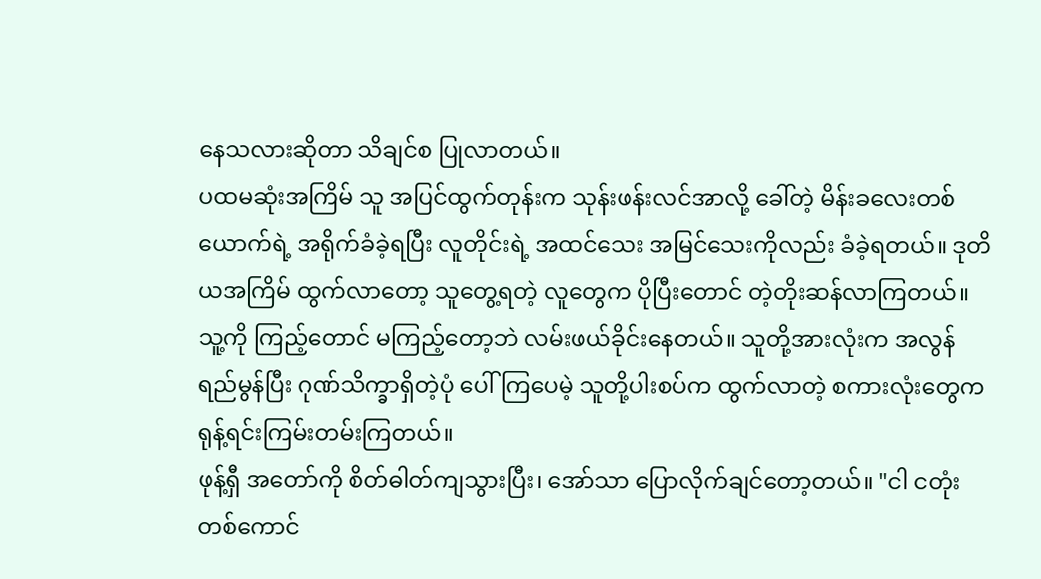နေသလားဆိုတာ သိချင်စ ပြုလာတယ်။
ပထမဆုံးအကြိမ် သူ အပြင်ထွက်တုန်းက သုန်းဖန်းလင်အာလို့ ခေါ်တဲ့ မိန်းခလေးတစ်ယောက်ရဲ့ အရိုက်ခံခဲ့ရပြီး လူတိုင်းရဲ့ အထင်သေး အမြင်သေးကိုလည်း ခံခဲ့ရတယ်။ ဒုတိယအကြိမ် ထွက်လာတော့ သူတွေ့ရတဲ့ လူတွေက ပိုပြီးတောင် တဲ့တိုးဆန်လာကြတယ်။ သူ့ကို ကြည့်တောင် မကြည့်တော့ဘဲ လမ်းဖယ်ခိုင်းနေတယ်။ သူတို့အားလုံးက အလွန် ရည်မွန်ပြီး ဂုဏ်သိက္ခာရှိတဲ့ပုံ ပေါ်ကြပေမဲ့ သူတို့ပါးစပ်က ထွက်လာတဲ့ စကားလုံးတွေက ရုန့်ရင်းကြမ်းတမ်းကြတယ်။
ဖုန့်ရှီ အတော်ကို စိတ်ဓါတ်ကျသွားပြီး၊ အော်သာ ပြောလိုက်ချင်တော့တယ်။ "ငါ ငတုံးတစ်ကောင်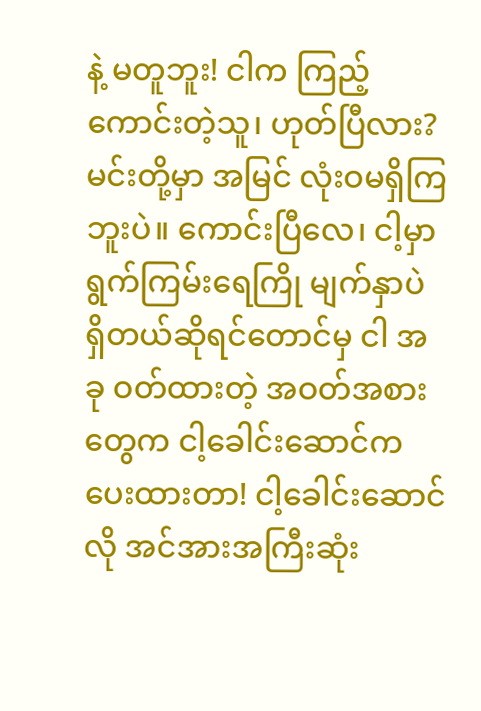နဲ့ မတူဘူး! ငါက ကြည့်ကောင်းတဲ့သူ၊ ဟုတ်ပြီလား? မင်းတို့မှာ အမြင် လုံးဝမရှိကြဘူးပဲ။ ကောင်းပြီလေ၊ ငါ့မှာ ရွက်ကြမ်းရေကြို မျက်နှာပဲ ရှိတယ်ဆိုရင်တောင်မှ ငါ အခု ဝတ်ထားတဲ့ အဝတ်အစားတွေက ငါ့ခေါင်းဆောင်က ပေးထားတာ! ငါ့ခေါင်းဆောင်လို အင်အားအကြီးဆုံး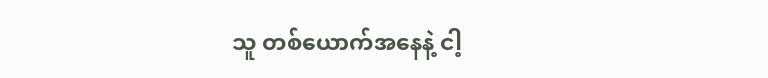သူ တစ်ယောက်အနေနဲ့ ငါ့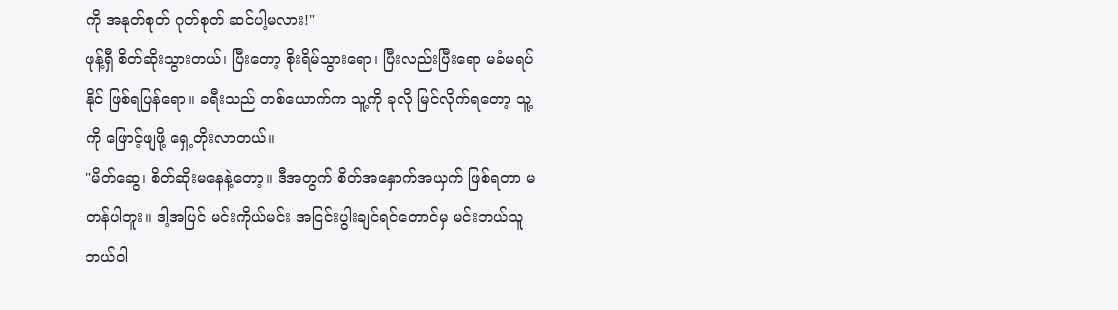ကို အနုတ်စုတ် ဂုတ်စုတ် ဆင်ပါ့မလား!"
ဖုန့်ရှီ စိတ်ဆိုးသွားတယ်၊ ပြီးတော့ စိုးရိမ်သွားရော၊ ပြီးလည်းပြီးရော မခံမရပ်နိုင် ဖြစ်ရပြန်ရော။ ခရီးသည် တစ်ယောက်က သူ့ကို ခုလို မြင်လိုက်ရတော့ သူ့ကို ဖြောင့်ဖျဖို့ ရှေ့တိုးလာတယ်။
"မိတ်ဆွေ၊ စိတ်ဆိုးမနေနဲ့တော့။ ဒီအတွက် စိတ်အနှောက်အယှက် ဖြစ်ရတာ မတန်ပါဘူး။ ဒါ့အပြင် မင်းကိုယ်မင်း အငြင်းပွါးချင်ရင်တောင်မှ မင်းဘယ်သူ ဘယ်ဝါ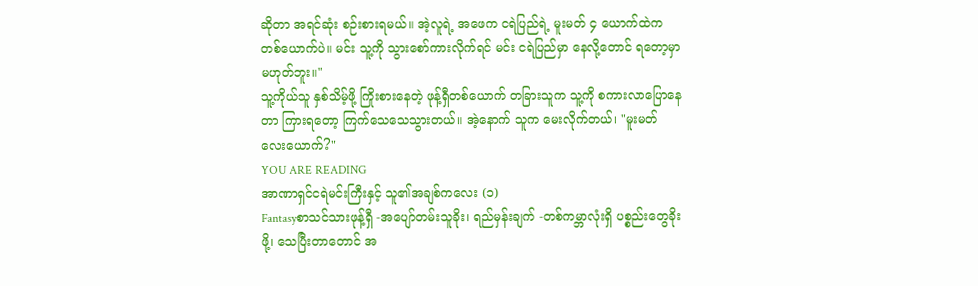ဆိုတာ အရင်ဆုံး စဉ်းစားရမယ်။ အဲ့လူရဲ့ အဖေက ငရဲပြည်ရဲ့ မူးမတ် ၄ ယောက်ထဲက တစ်ယောက်ပဲ။ မင်း သူ့ကို သွားစော်ကားလိုက်ရင် မင်း ငရဲပြည်မှာ နေလို့တောင် ရတော့မှာ မဟုတ်ဘူး။"
သူ့ကိုယ်သူ နှစ်သိမ့်ဖို့ ကြိုးစားနေတဲ့ ဖုန့်ရှီတစ်ယောက် တခြားသူက သူ့ကို စကားလာပြောနေတာ ကြားရတော့ ကြက်သေသေသွားတယ်။ အဲ့နောက် သူက မေးလိုက်တယ်၊ "မူးမတ် လေးယောက်?"
YOU ARE READING
အာဏာရှင်ငရဲမင်းကြီးနှင့် သူ၏အချစ်ကလေး (၁)
Fantasyစာသင်သားဖုန့်ရှီ -အပျော်တမ်းသူခိုး၊ ရည်မှန်းချက် -တစ်ကမ္ဘာလုံးရှိ ပစ္စည်းတွေခိုးဖို့၊ သေပြီးတာတောင် အ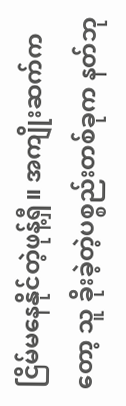ငြိမ်မနေနိုင်တဲ့ဖုန့်ရှီ။ အကျိုးဆက်ကတော့ သူ ခိုးခဲ့တဲ့ပစ္စည်းတစ်ခုက နတ်ဘု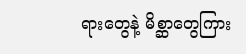ရားတွေနဲ့ မိစ္ဆာတွေကြား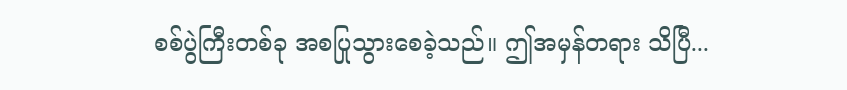စစ်ပွဲကြီးတစ်ခု အစပြုသွားစေခဲ့သည်။ ဤအမှန်တရား သိပြီ...